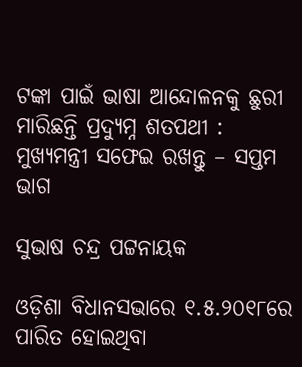ଟଙ୍କା ପାଇଁ ଭାଷା ଆନ୍ଦୋଳନକୁ ଛୁରୀ ମାରିଛନ୍ତି ପ୍ରଦ୍ୟୁମ୍ନ ଶତପଥୀ : ମୁଖ୍ୟମନ୍ତ୍ରୀ ସଫେଇ ରଖନ୍ତୁ – ସପ୍ତମ ଭାଗ

ସୁଭାଷ ଚନ୍ଦ୍ର ପଟ୍ଟନାୟକ

ଓଡ଼ିଶା ବିଧାନସଭାରେ ୧.୫.୨୦୧୮ରେ ପାରିତ ହୋଇଥିବା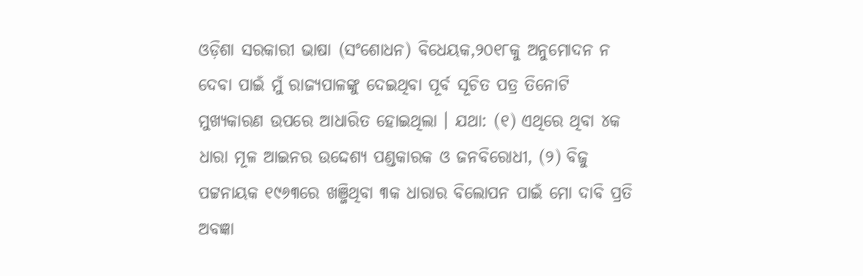ଓଡ଼ିଶା ସରକାରୀ ଭାଷା (ସଂଶୋଧନ) ବିଧେୟକ,୨୦୧୮କୁ ଅନୁମୋଦନ ନ ଦେବା ପାଇଁ ମୁଁ ରାଜ୍ୟପାଳଙ୍କୁ ଦେଇଥିବା ପୂର୍ବ ସୂଚିତ ପତ୍ର ତିନୋଟି ମୁଖ୍ୟକାରଣ ଉପରେ ଆଧାରିତ ହୋଇଥିଲା । ଯଥା: (୧) ଏଥିରେ ଥିବା ୪କ ଧାରା ମୂଳ ଆଇନର ଉଦ୍ଦେଶ୍ୟ ପଣ୍ଡକାରକ ଓ ଜନବିରୋଧୀ, (୨) ବିଜୁ ପଟ୍ଟନାୟକ ୧୯୬୩ରେ ଖଞ୍ଜିଥିବା ୩କ ଧାରାର ବିଲୋପନ ପାଇଁ ମୋ ଦାବି ପ୍ରତି ଅବଜ୍ଞା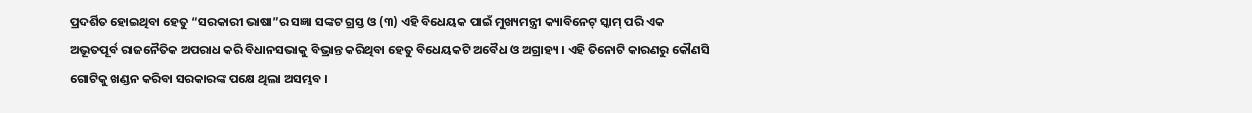ପ୍ରଦର୍ଶିତ ହୋଇଥିବା ହେତୁ “ସରକାରୀ ଭାଷା”ର ସଜ୍ଞା ସଙ୍କଟ ଗ୍ରସ୍ତ ଓ (୩) ଏହି ବିଧେୟକ ପାଇଁ ମୁଖ୍ୟମନ୍ତ୍ରୀ କ୍ୟାବିନେଟ୍ ସ୍କାମ୍ ପରି ଏକ ଅଭୂତପୂର୍ବ ରାଜନୈତିକ ଅପରାଧ କରି ବିଧାନସଭାକୁ ବିଭ୍ରାନ୍ତ କରିଥିବା ହେତୁ ବିଧେୟକଟି ଅବୈଧ ଓ ଅଗ୍ରାହ୍ୟ । ଏହି ତିନୋଟି କାରଣରୁ କୌଣସି ଗୋଟିକୁ ଖଣ୍ଡନ କରିବା ସରକାରଙ୍କ ପକ୍ଷେ ଥିଲା ଅସମ୍ଭବ ।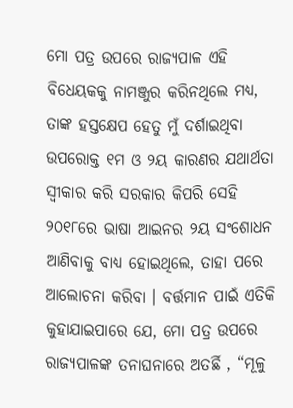ମୋ ପତ୍ର ଉପରେ ରାଜ୍ୟପାଳ ଏହି ବିଧେୟକକୁ ନାମଞ୍ଜୁର କରିନଥିଲେ ମଧ୍ୟ, ତାଙ୍କ ହସ୍ତକ୍ଷେପ ହେତୁ ମୁଁ ଦର୍ଶାଇଥିବା ଉପରୋକ୍ତ ୧ମ ଓ ୨ୟ କାରଣର ଯଥାର୍ଥତା ସ୍ଵୀକାର କରି ସରକାର କିପରି ସେହି ୨୦୧୮ରେ ଭାଷା ଆଇନର ୨ୟ ସଂଶୋଧନ ଆଣିବାକୁ ବାଧ୍ୟ ହୋଇଥିଲେ, ତାହା ପରେ ଆଲୋଚନା କରିବା । ବର୍ତ୍ତମାନ ପାଇଁ ଏତିକି କୁହାଯାଇପାରେ ଯେ, ମୋ ପତ୍ର ଉପରେ ରାଜ୍ୟପାଳଙ୍କ ତନାଘନାରେ ଅତର୍ଛି , “ମୂଳୁ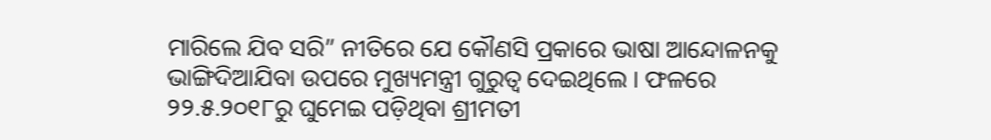ମାରିଲେ ଯିବ ସରି” ନୀତିରେ ଯେ କୌଣସି ପ୍ରକାରେ ଭାଷା ଆନ୍ଦୋଳନକୁ ଭାଙ୍ଗିଦିଆଯିବା ଉପରେ ମୁଖ୍ୟମନ୍ତ୍ରୀ ଗୁରୁତ୍ଵ ଦେଇଥିଲେ । ଫଳରେ ୨୨.୫.୨୦୧୮ରୁ ଘୁମେଇ ପଡ଼ିଥିବା ଶ୍ରୀମତୀ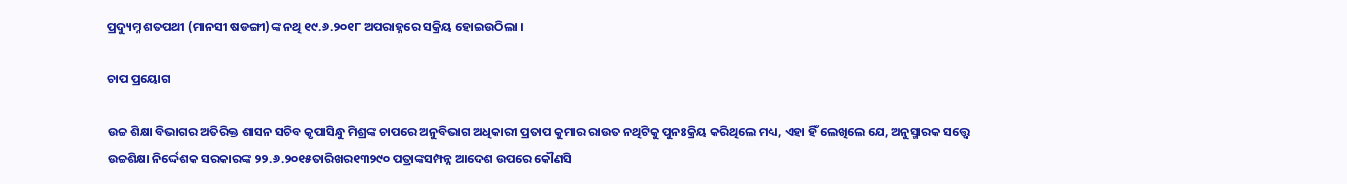ପ୍ରଦ୍ୟୁମ୍ନ ଶତପଥୀ (ମାନସୀ ଷଡଙ୍ଗୀ)ଙ୍କ ନଥି ୧୯.୬.୨୦୧୮ ଅପରାହ୍ନରେ ସକ୍ରିୟ ହୋଇଉଠିଲା ।

ଚାପ ପ୍ରୟୋଗ

ଉଚ୍ଚ ଶିକ୍ଷା ବିଭାଗର ଅତିରିକ୍ତ ଶାସନ ସଚିବ କୃପାସିନ୍ଧୁ ମିଶ୍ରଙ୍କ ଚାପରେ ଅନୁବିଭାଗ ଅଧିକାରୀ ପ୍ରତାପ କୁମାର ରାଉତ ନଥିଟିକୁ ପୁନଃକ୍ରିୟ କରିଥିଲେ ମଧ୍ୟ, ଏହା ହିଁ ଲେଖିଲେ ଯେ, ଅନୁସ୍ମାରକ ସତ୍ତ୍ୱେ ଉଚ୍ଚଶିକ୍ଷା ନିର୍ଦ୍ଦେଶକ ସରକାରଙ୍କ ୨୨.୬.୨୦୧୫ତାରିଖର୧୩୨୯୦ ପତ୍ରାଙ୍କସମ୍ପନ୍ନ ଆଦେଶ ଉପରେ କୌଣସି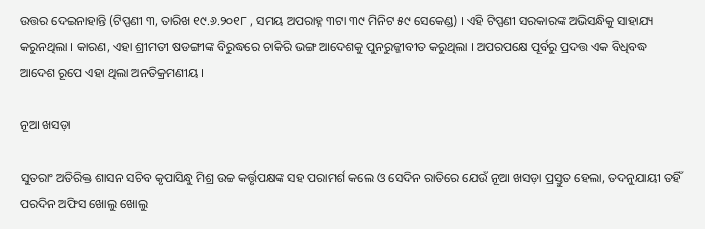ଉତ୍ତର ଦେଇନାହାନ୍ତି (ଟିପ୍ପଣୀ ୩, ତାରିଖ ୧୯.୬.୨୦୧୮ , ସମୟ ଅପରାହ୍ନ ୩ଟା ୩୯ ମିନିଟ ୫୯ ସେକେଣ୍ଡ) । ଏହି ଟିପ୍ପଣୀ ସରକାରଙ୍କ ଅଭିସନ୍ଧିକୁ ସାହାଯ୍ୟ କରୁନଥିଲା । କାରଣ, ଏହା ଶ୍ରୀମତୀ ଷଡଙ୍ଗୀଙ୍କ ବିରୁଦ୍ଧରେ ଚାକିରି ଭଙ୍ଗ ଆଦେଶକୁ ପୁନରୁଜ୍ଜୀବୀତ କରୁଥିଲା । ଅପରପକ୍ଷେ ପୂର୍ବରୁ ପ୍ରଦତ୍ତ ଏକ ବିଧିବଦ୍ଧ ଆଦେଶ ରୂପେ ଏହା ଥିଲା ଅନତିକ୍ରମଣୀୟ ।

ନୂଆ ଖସଡ଼ା

ସୁତରାଂ ଅତିରିକ୍ତ ଶାସନ ସଚିବ କୃପାସିନ୍ଧୁ ମିଶ୍ର ଉଚ୍ଚ କର୍ତ୍ତୃପକ୍ଷଙ୍କ ସହ ପରାମର୍ଶ କଲେ ଓ ସେଦିନ ରାତିରେ ଯେଉଁ ନୂଆ ଖସଡ଼ା ପ୍ରସ୍ତୁତ ହେଲା, ତଦନୁଯାୟୀ ତହିଁ ପରଦିନ ଅଫିସ ଖୋଲୁ ଖୋଲୁ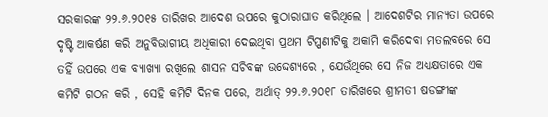ସରକାରଙ୍କ ୨୨.୬.୨୦୧୫ ତାରିଖର ଆଦେଶ ଉପରେ କୁଠାରାଘାତ କରିଥିଲେ । ଆଦେଶଟିର ମାନ୍ୟତା ଉପରେ ଦୃଷ୍ଟି ଆକର୍ଷଣ କରି ଅନୁବିଭାଗୀୟ ଅଧିକାରୀ ଦେଇଥିବା ପ୍ରଥମ ଟିପ୍ପଣୀଟିକୁ ଅକାମି କରିଦେବା ମତଲବରେ ସେ ତହିଁ ଉପରେ ଏକ ବ୍ୟାଖ୍ୟା ରଖିଲେ ଶାସନ ସଚିବଙ୍କ ଉଦ୍ଦେଶ୍ୟରେ , ଯେଉଁଥିରେ ସେ ନିଜ ଅଧ୍ୟକ୍ଷତାରେ ଏକ କମିଟି ଗଠନ କରି , ସେହି କମିଟି ଦିନକ ପରେ, ଅର୍ଥାତ୍ ୨୨.୬.୨୦୧୮ ତାରିଖରେ ଶ୍ରୀମତୀ ଷଡଙ୍ଗୀଙ୍କ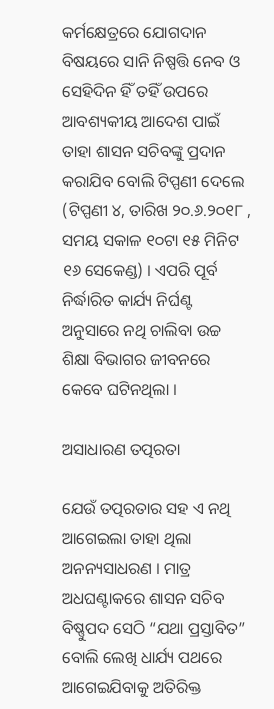କର୍ମକ୍ଷେତ୍ରରେ ଯୋଗଦାନ ବିଷୟରେ ସାନି ନିଷ୍ପତ୍ତି ନେବ ଓ ସେହିଦିନ ହିଁ ତହିଁ ଉପରେ ଆବଶ୍ୟକୀୟ ଆଦେଶ ପାଇଁ ତାହା ଶାସନ ସଚିବଙ୍କୁ ପ୍ରଦାନ କରାଯିବ ବୋଲି ଟିପ୍ପଣୀ ଦେଲେ (ଟିପ୍ପଣୀ ୪, ତାରିଖ ୨୦.୬.୨୦୧୮ , ସମୟ ସକାଳ ୧୦ଟା ୧୫ ମିନିଟ ୧୬ ସେକେଣ୍ଡ) । ଏପରି ପୂର୍ବ ନିର୍ଦ୍ଧାରିତ କାର୍ଯ୍ୟ ନିର୍ଘଣ୍ଟ ଅନୁସାରେ ନଥି ଚାଲିବା ଉଚ୍ଚ ଶିକ୍ଷା ବିଭାଗର ଜୀବନରେ କେବେ ଘଟିନଥିଲା ।

ଅସାଧାରଣ ତତ୍ପରତା

ଯେଉଁ ତତ୍ପରତାର ସହ ଏ ନଥି ଆଗେଇଲା ତାହା ଥିଲା ଅନନ୍ୟସାଧରଣ । ମାତ୍ର ଅଧଘଣ୍ଟାକରେ ଶାସନ ସଚିବ ବିଷ୍ଣୁପଦ ସେଠି “ଯଥା ପ୍ରସ୍ତାବିତ” ବୋଲି ଲେଖି ଧାର୍ଯ୍ୟ ପଥରେ ଆଗେଇଯିବାକୁ ଅତିରିକ୍ତ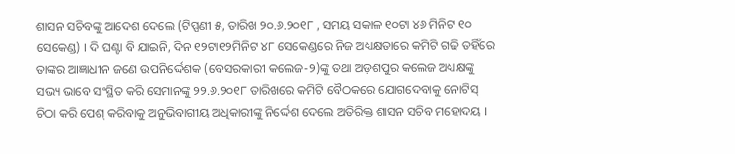ଶାସନ ସଚିବଙ୍କୁ ଆଦେଶ ଦେଲେ (ଟିପ୍ପଣୀ ୫, ତାରିଖ ୨୦.୬.୨୦୧୮ , ସମୟ ସକାଳ ୧୦ଟା ୪୬ ମିନିଟ ୧୦ ସେକେଣ୍ଡ) । ଦି ଘଣ୍ଟା ବି ଯାଇନି, ଦିନ ୧୨ଟା୧୨ମିନିଟ ୪୮ ସେକେଣ୍ଡରେ ନିଜ ଅଧ୍ୟକ୍ଷତାରେ କମିଟି ଗଢି ତହିଁରେ ତାଙ୍କର ଆଜ୍ଞାଧୀନ ଜଣେ ଉପନିର୍ଦ୍ଦେଶକ (ବେସରକାରୀ କଲେଜ-୨)ଙ୍କୁ ତଥା ଅଡ଼ଶପୁର କଲେଜ ଅଧ୍ୟକ୍ଷଙ୍କୁ ସଭ୍ୟ ଭାବେ ସଂସ୍ଥିତ କରି ସେମାନଙ୍କୁ ୨୨.୬.୨୦୧୮ ତାରିଖରେ କମିଟି ବୈଠକରେ ଯୋଗଦେବାକୁ ନୋଟିସ୍ ଚିଠା କରି ପେଶ୍ କରିବାକୁ ଅନୁଭିବାଗୀୟ ଅଧିକାରୀଙ୍କୁ ନିର୍ଦ୍ଦେଶ ଦେଲେ ଅତିରିକ୍ତ ଶାସନ ସଚିବ ମହୋଦୟ ।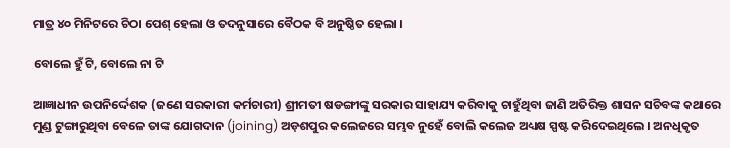ମାତ୍ର ୪୦ ମିନିଟରେ ଚିଠା ପେଶ୍ ହେଲା ଓ ତଦନୁସାରେ ବୈଠକ ବି ଅନୁଷ୍ଠିତ ହେଲା ।

ବୋଲେ ହୁଁ ଟି, ବୋଲେ ନା ଟି

ଆଜ୍ଞାଧୀନ ଉପନିର୍ଦ୍ଦେଶକ (ଜଣେ ସରକାରୀ କର୍ମଚାରୀ) ଶ୍ରୀମତୀ ଷଡଙ୍ଗୀଙ୍କୁ ସରକାର ସାହାଯ୍ୟ କରିବାକୁ ଚାହୁଁଥିବା ଜାଣି ଅତିରିକ୍ତ ଶାସନ ସଚିବଙ୍କ କଥାରେ ମୁଣ୍ଡ ଟୁଙ୍ଗାରୁଥିବା ବେଳେ ତାଙ୍କ ଯୋଗଦାନ (joining) ଅଡ଼ଶପୁର କଲେଜରେ ସମ୍ଭବ ନୁହେଁ ବୋଲି କଲେଜ ଅଧ୍ୟକ୍ଷ ସ୍ପଷ୍ଟ କରିଦେଇଥିଲେ । ଅନଧିକୃତ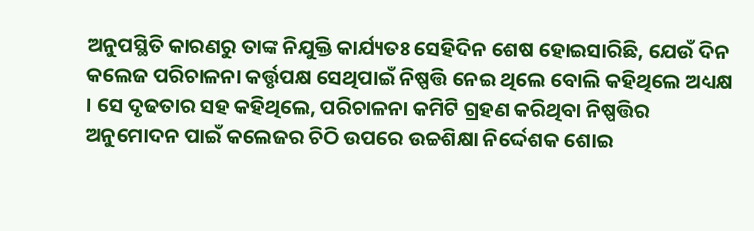ଅନୁପସ୍ଥିତି କାରଣରୁ ତାଙ୍କ ନିଯୁକ୍ତି କାର୍ଯ୍ୟତଃ ସେହିଦିନ ଶେଷ ହୋଇସାରିଛି, ଯେଉଁ ଦିନ କଲେଜ ପରିଚାଳନା କର୍ତ୍ତୃପକ୍ଷ ସେଥିପାଇଁ ନିଷ୍ପତ୍ତି ନେଇ ଥିଲେ ବୋଲି କହିଥିଲେ ଅଧ୍ୟକ୍ଷ । ସେ ଦୃଢତାର ସହ କହିଥିଲେ, ପରିଚାଳନା କମିଟି ଗ୍ରହଣ କରିଥିବା ନିଷ୍ପତ୍ତିର ଅନୁମୋଦନ ପାଇଁ କଲେଜର ଚିଠି ଉପରେ ଉଚ୍ଚଶିକ୍ଷା ନିର୍ଦ୍ଦେଶକ ଶୋଇ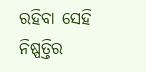ରହିବା ସେହି ନିଷ୍ପତ୍ତିର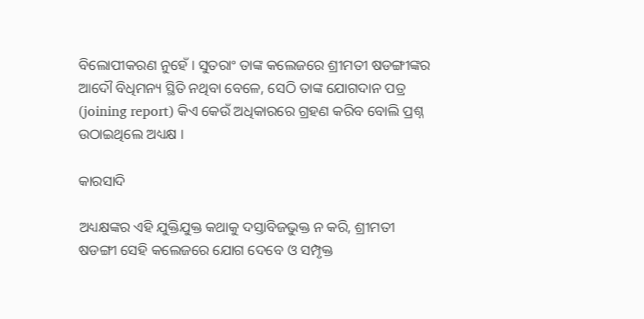ବିଲୋପୀକରଣ ନୁହେଁ । ସୁତରାଂ ତାଙ୍କ କଲେଜରେ ଶ୍ରୀମତୀ ଷଡଙ୍ଗୀଙ୍କର ଆଦୌ ବିଧିମନ୍ୟ ସ୍ଥିତି ନଥିବା ବେଳେ, ସେଠି ତାଙ୍କ ଯୋଗଦାନ ପତ୍ର (joining report) କିଏ କେଉଁ ଅଧିକାରରେ ଗ୍ରହଣ କରିବ ବୋଲି ପ୍ରଶ୍ନ ଉଠାଇଥିଲେ ଅଧ୍ୟକ୍ଷ ।

କାରସାଦି

ଅଧ୍ୟକ୍ଷଙ୍କର ଏହି ଯୁକ୍ତିଯୁକ୍ତ କଥାକୁ ଦସ୍ତାବିଜଭୁକ୍ତ ନ କରି, ଶ୍ରୀମତୀ ଷଡଙ୍ଗୀ ସେହି କଲେଜରେ ଯୋଗ ଦେବେ ଓ ସମ୍ପୃକ୍ତ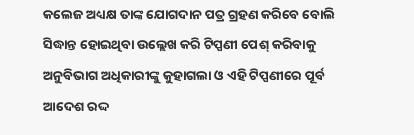କଲେଜ ଅଧ୍ୟକ୍ଷ ତାଙ୍କ ଯୋଗଦାନ ପତ୍ର ଗ୍ରହଣ କରିବେ ବୋଲି ସିଦ୍ଧାନ୍ତ ହୋଇଥିବା ଉଲ୍ଲେଖ କରି ଟିପ୍ପଣୀ ପେଶ୍ କରିବାକୁ ଅନୁବିଭାଗ ଅଧିକାରୀଙ୍କୁ କୁହାଗଲା ଓ ଏହି ଟିପ୍ପଣୀରେ ପୂର୍ବ ଆଦେଶ ରଦ୍ଦ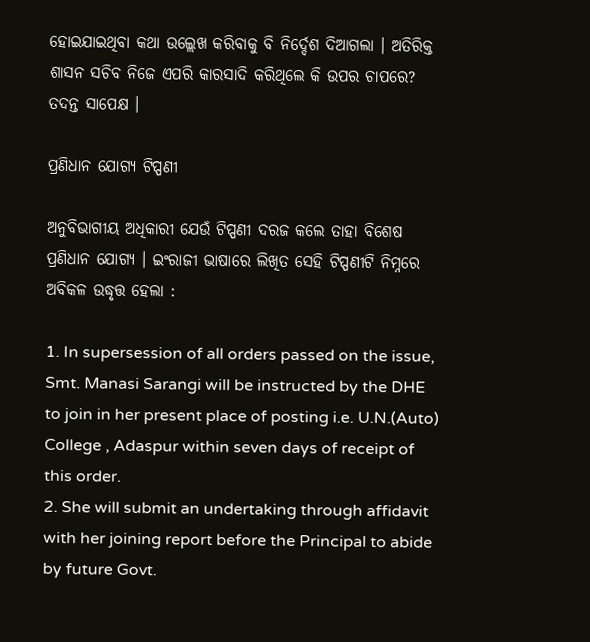ହୋଇଯାଇଥିବା କଥା ଉଲ୍ଲେଖ କରିବାକୁ ବି ନିର୍ଦ୍ଦେଶ ଦିଆଗଲା । ଅତିରିକ୍ତ ଶାସନ ସଚିବ ନିଜେ ଏପରି କାରସାଦି କରିଥିଲେ କି ଉପର ଚାପରେ? ତଦନ୍ତ ସାପେକ୍ଷ ।

ପ୍ରଣିଧାନ ଯୋଗ୍ୟ ଟିପ୍ପଣୀ

ଅନୁବିଭାଗୀୟ ଅଧିକାରୀ ଯେଉଁ ଟିପ୍ପଣୀ ଦରଜ କଲେ ତାହା ବିଶେଷ ପ୍ରଣିଧାନ ଯୋଗ୍ୟ । ଇଂରାଜୀ ଭାଷାରେ ଲିଖିତ ସେହି ଟିପ୍ପଣୀଟି ନିମ୍ନରେ ଅବିକଳ ଉଦ୍ଧୃତ୍ତ ହେଲା :

1. In supersession of all orders passed on the issue, Smt. Manasi Sarangi will be instructed by the DHE to join in her present place of posting i.e. U.N.(Auto) College , Adaspur within seven days of receipt of this order.
2. She will submit an undertaking through affidavit with her joining report before the Principal to abide by future Govt.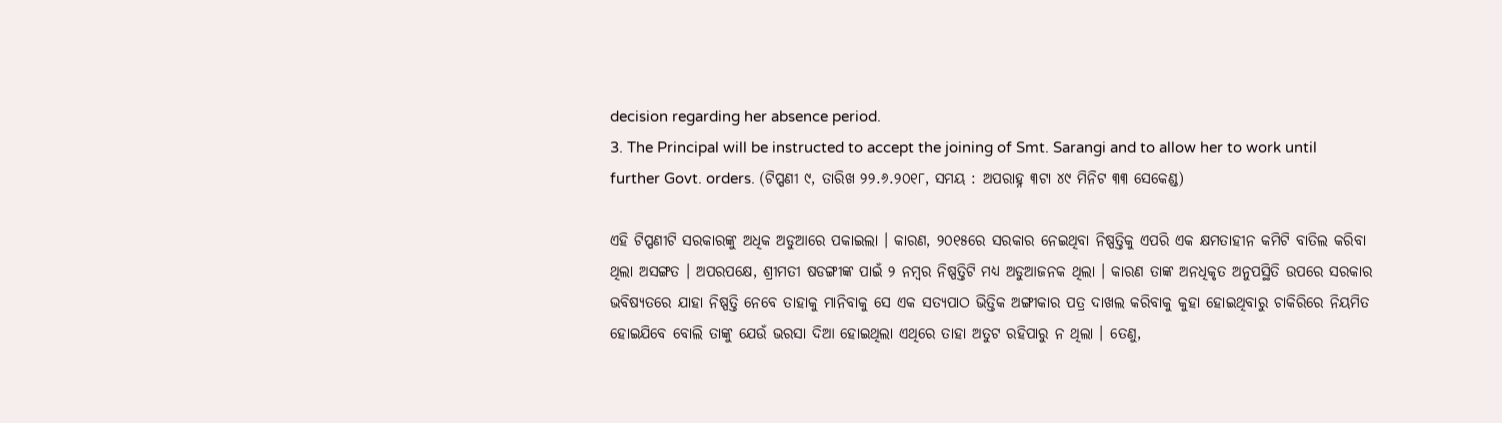decision regarding her absence period.
3. The Principal will be instructed to accept the joining of Smt. Sarangi and to allow her to work until further Govt. orders. (ଟିପ୍ପଣୀ ୯, ତାରିଖ ୨୨.୬.୨୦୧୮, ସମୟ : ଅପରାହ୍ନ ୩ଟା ୪୯ ମିନିଟ ୩୩ ସେକେଣ୍ଡ)

ଏହି ଟିପ୍ପଣୀଟି ସରକାରଙ୍କୁ ଅଧିକ ଅଡୁଆରେ ପକାଇଲା । କାରଣ, ୨୦୧୫ରେ ସରକାର ନେଇଥିବା ନିଷ୍ପତ୍ତିକୁ ଏପରି ଏକ କ୍ଷମତାହୀନ କମିଟି ବାତିଲ କରିବା ଥିଲା ଅସଙ୍ଗତ । ଅପରପକ୍ଷେ, ଶ୍ରୀମତୀ ଷଡଙ୍ଗୀଙ୍କ ପାଇଁ ୨ ନମ୍ବର ନିଷ୍ପତ୍ତିଟି ମଧ୍ୟ ଅଡୁଆଜନକ ଥିଲା । କାରଣ ତାଙ୍କ ଅନଧିକୃତ ଅନୁପସ୍ଥିତି ଉପରେ ସରକାର ଭବିଷ୍ୟତରେ ଯାହା ନିଷ୍ପତ୍ତି ନେବେ ତାହାକୁ ମାନିବାକୁ ସେ ଏକ ସତ୍ୟପାଠ ଭିତ୍ତିକ ଅଙ୍ଗୀକାର ପତ୍ର ଦାଖଲ କରିବାକୁ କୁହା ହୋଇଥିବାରୁ ଚାକିରିରେ ନିୟମିତ ହୋଇଯିବେ ବୋଲି ତାଙ୍କୁ ଯେଉଁ ଭରସା ଦିଆ ହୋଇଥିଲା ଏଥିରେ ତାହା ଅତୁଟ ରହିପାରୁ ନ ଥିଲା । ତେଣୁ,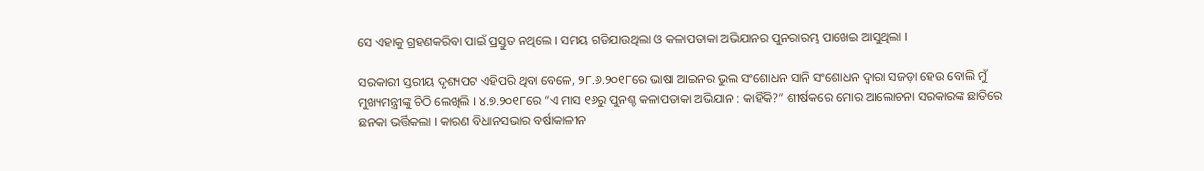ସେ ଏହାକୁ ଗ୍ରହଣକରିବା ପାଇଁ ପ୍ରସ୍ତୁତ ନଥିଲେ । ସମୟ ଗଡିଯାଉଥିଲା ଓ କଳାପତାକା ଅଭିଯାନର ପୁନରାରମ୍ଭ ପାଖେଇ ଆସୁଥିଲା ।

ସରକାରୀ ସ୍ତରୀୟ ଦୃଶ୍ୟପଟ ଏହିପରି ଥିବା ବେଳେ, ୨୮.୬.୨୦୧୮ରେ ଭାଷା ଆଇନର ଭୁଲ ସଂଶୋଧନ ସାନି ସଂଶୋଧନ ଦ୍ଵାରା ସଜଡ଼ା ହେଉ ବୋଲି ମୁଁ ମୁଖ୍ୟମନ୍ତ୍ରୀଙ୍କୁ ଚିଠି ଲେଖିଲି । ୪.୭.୨୦୧୮ରେ “ଏ ମାସ ୧୬ରୁ ପୁନଶ୍ଚ କଳାପତାକା ଅଭିଯାନ : କାହିଁକି?” ଶୀର୍ଷକରେ ମୋର ଆଲୋଚନା ସରକାରଙ୍କ ଛାତିରେ ଛନକା ଭର୍ତ୍ତିକଲା । କାରଣ ବିଧାନସଭାର ବର୍ଷାକାଳୀନ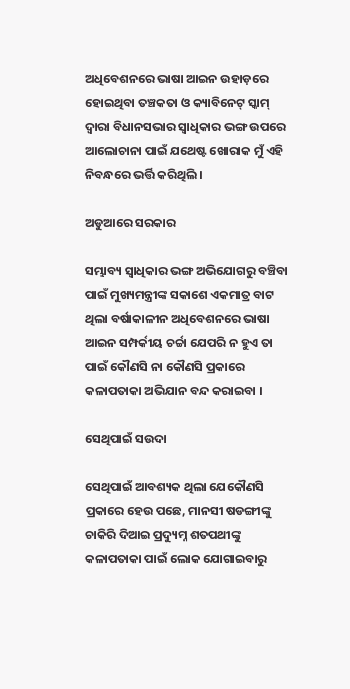ଅଧିବେଶନରେ ଭାଷା ଆଇନ ଉହାଡ଼ରେ ହୋଇଥିବା ତଞ୍ଚକତା ଓ କ୍ୟାବିନେଟ୍ ସ୍କାମ୍ ଦ୍ଵାରା ବିଧାନସଭାର ସ୍ଵାଧିକାର ଭଙ୍ଗ ଉପରେ ଆଲୋଚାନା ପାଇଁ ଯଥେଷ୍ଟ ଖୋରାକ ମୁଁ ଏହି ନିବନ୍ଧରେ ଭର୍ତ୍ତି କରିଥିଲି ।

ଅଡୁଆରେ ସରକାର

ସମ୍ଭାବ୍ୟ ସ୍ଵାଧିକାର ଭଙ୍ଗ ଅଭିଯୋଗରୁ ବଞ୍ଚିବା ପାଇଁ ମୁଖ୍ୟମନ୍ତ୍ରୀଙ୍କ ସକାଶେ ଏକମାତ୍ର ବାଟ ଥିଲା ବର୍ଷାକାଳୀନ ଅଧିବେଶନରେ ଭାଷା ଆଇନ ସମ୍ପର୍କୀୟ ଚର୍ଚ୍ଚା ଯେପରି ନ ହୁଏ ତା ପାଇଁ କୌଣସି ନା କୌଣସି ପ୍ରକାରେ କଳାପତାକା ଅଭିଯାନ ବନ୍ଦ କରାଇବା ।

ସେଥିପାଇଁ ସଉଦା

ସେଥିପାଇଁ ଆବଶ୍ୟକ ଥିଲା ଯେକୌଣସି ପ୍ରକାରେ ହେଉ ପଛେ, ମାନସୀ ଷଡଙ୍ଗୀଙ୍କୁ ଚାକିରି ଦିଆଇ ପ୍ରଦ୍ୟୁମ୍ନ ଶତପଥୀଙ୍କୁ କଳାପତାକା ପାଇଁ ଲୋକ ଯୋଗାଇବାରୁ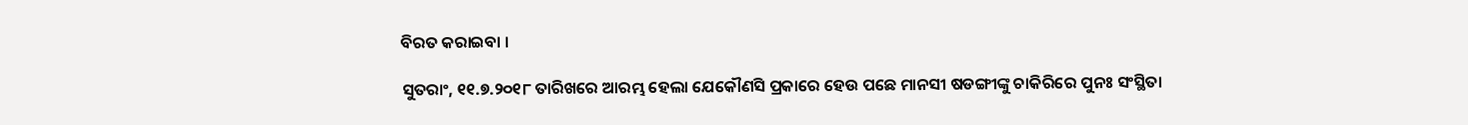ବିରତ କରାଇବା ।

ସୁତରାଂ, ୧୧.୭.୨୦୧୮ ତାରିଖରେ ଆରମ୍ଭ ହେଲା ଯେକୌଣସି ପ୍ରକାରେ ହେଉ ପଛେ ମାନସୀ ଷଡଙ୍ଗୀଙ୍କୁ ଚାକିରିରେ ପୁନଃ ସଂସ୍ଥିତା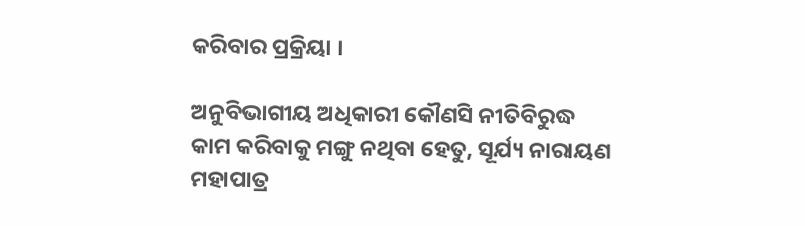କରିବାର ପ୍ରକ୍ରିୟା ।

ଅନୁବିଭାଗୀୟ ଅଧିକାରୀ କୌଣସି ନୀତିବିରୁଦ୍ଧ କାମ କରିବାକୁ ମଙ୍ଗୁ ନଥିବା ହେତୁ, ସୂର୍ଯ୍ୟ ନାରାୟଣ ମହାପାତ୍ର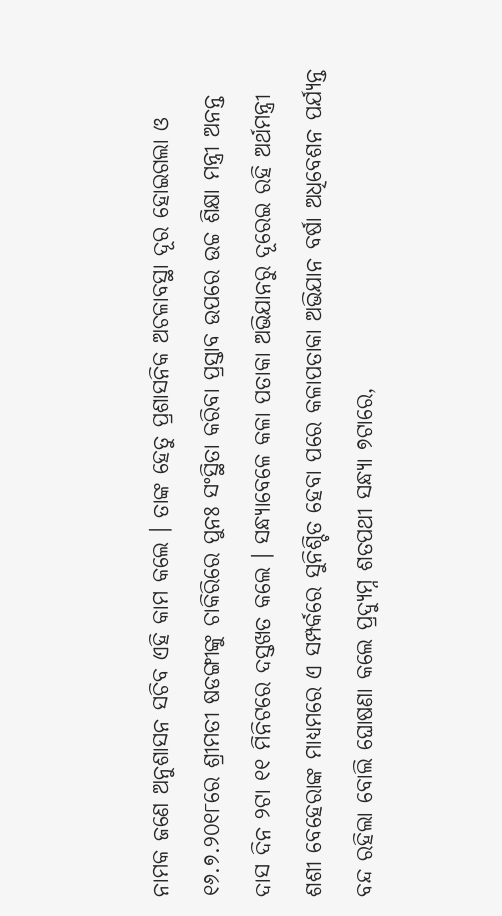ନାମକ ଜଣେ ଅନୁଶାସନ ସଚିବ ଏହି କାମ କଲେ । ତାଙ୍କ ହେତୁ ପ୍ରଶାସନିକ ଅଚଳାବସ୍ଥା ଦୂର ହୋଇଗଲା ଓ ୧୬.୭.୨୦୧୮ରେ ଶ୍ରୀମତୀ ଷଡଙ୍ଗୀଙ୍କୁ ଚାକିରିରେ ପୁନଃ ସଂସ୍ଥିତା କରିବା ପ୍ରସ୍ତାବ ଉପରେ ଉଚ୍ଚ ଶିକ୍ଷା ମନ୍ତ୍ରୀ ଅନନ୍ତ ଦାସ ଦିନ ୨ଟା ୧୧ ମିନିଟରେ ଦସ୍ତଖତ କଲେ । ସନ୍ଧ୍ୟାବେଳେ କଳା ପତାକା ଅଭିଯାନରୁ ଦୂରେଇ ରହି ଅର୍ଥମନ୍ତ୍ରୀ ଶଶୀ ବେହେରାଙ୍କ ମାଧ୍ୟମରେ ଏ ସମ୍ପର୍କରେ ସୁନିଶ୍ଚିତ ହେବା ପରେ କଳାପତାକା ଅଭିଯାନ ବର୍ଷା ଅଧିବେଶନ ପର୍ଯ୍ୟନ୍ତ ବନ୍ଦ ରହିଲା ବୋଲି ଘୋଷଣା କଲେ ପ୍ରଦ୍ୟୁମ୍ନ ଶତପଥୀ ସନ୍ଧ୍ୟା ୭ଟାରେ,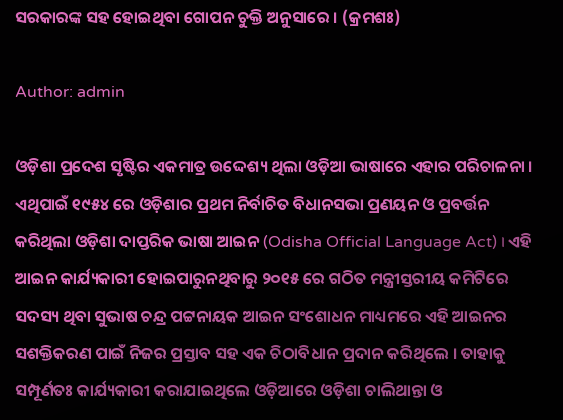ସରକାରଙ୍କ ସହ ହୋଇଥିବା ଗୋପନ ଚୁକ୍ତି ଅନୁସାରେ । (କ୍ରମଶଃ)

Author: admin

ଓଡ଼ିଶା ପ୍ରଦେଶ ସୃଷ୍ଟିର ଏକମାତ୍ର ଉଦ୍ଦେଶ୍ୟ ଥିଲା ଓଡ଼ିଆ ଭାଷାରେ ଏହାର ପରିଚାଳନା । ଏଥିପାଇଁ ୧୯୫୪ ରେ ଓଡ଼ିଶାର ପ୍ରଥମ ନିର୍ବାଚିତ ବିଧାନସଭା ପ୍ରଣୟନ ଓ ପ୍ରବର୍ତ୍ତନ କରିଥିଲା ଓଡ଼ିଶା ଦାପ୍ତରିକ ଭାଷା ଆଇନ (Odisha Official Language Act) । ଏହି ଆଇନ କାର୍ଯ୍ୟକାରୀ ହୋଇପାରୁନଥିବାରୁ ୨୦୧୫ ରେ ଗଠିତ ମନ୍ତ୍ରୀସ୍ତରୀୟ କମିଟିରେ ସଦସ୍ୟ ଥିବା ସୁଭାଷ ଚନ୍ଦ୍ର ପଟ୍ଟନାୟକ ଆଇନ ସଂଶୋଧନ ମାଧ୍ୟମରେ ଏହି ଆଇନର ସଶକ୍ତିକରଣ ପାଇଁ ନିଜର ପ୍ରସ୍ତାବ ସହ ଏକ ଚିଠାବିଧାନ ପ୍ରଦାନ କରିଥିଲେ । ତାହାକୁ ସମ୍ପୂର୍ଣତଃ କାର୍ଯ୍ୟକାରୀ କରାଯାଇଥିଲେ ଓଡ଼ିଆରେ ଓଡ଼ିଶା ଚାଲିଥାନ୍ତା ଓ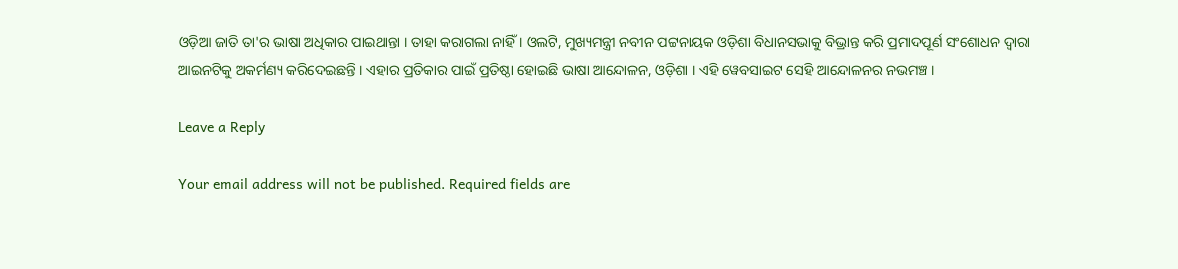ଓଡ଼ିଆ ଜାତି ତା'ର ଭାଷା ଅଧିକାର ପାଇଥାନ୍ତା । ତାହା କରାଗଲା ନାହିଁ । ଓଲଟି, ମୁଖ୍ୟମନ୍ତ୍ରୀ ନବୀନ ପଟ୍ଟନାୟକ ଓଡ଼ିଶା ବିଧାନସଭାକୁ ବିଭ୍ରାନ୍ତ କରି ପ୍ରମାଦପୂର୍ଣ ସଂଶୋଧନ ଦ୍ଵାରା ଆଇନଟିକୁ ଅକର୍ମଣ୍ୟ କରିଦେଇଛନ୍ତି । ଏହାର ପ୍ରତିକାର ପାଇଁ ପ୍ରତିଷ୍ଠା ହୋଇଛି ଭାଷା ଆନ୍ଦୋଳନ, ଓଡ଼ିଶା । ଏହି ୱେବସାଇଟ ସେହି ଆନ୍ଦୋଳନର ନଭମଞ୍ଚ ।

Leave a Reply

Your email address will not be published. Required fields are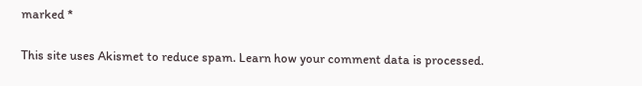marked *

This site uses Akismet to reduce spam. Learn how your comment data is processed.